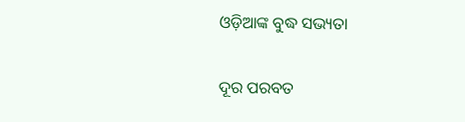ଓଡ଼ିଆଙ୍କ ବୁଦ୍ଧ ସଭ୍ୟତା

ଦୂର ପରବତ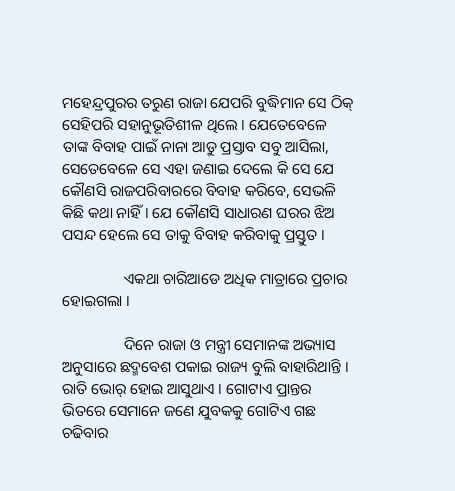ମହେନ୍ଦ୍ରପୁରର ତରୁଣ ରାଜା ଯେପରି ବୁଦ୍ଧିମାନ ସେ ଠିକ୍ ସେହିପରି ସହାନୁଭୂତିଶୀଳ ଥିଲେ । ଯେତେବେଳେ ତାଙ୍କ ବିବାହ ପାଇଁ ନାନା ଆଡୁ ପ୍ରସ୍ତାବ ସବୁ ଆସିଲା, ସେତେବେଳେ ସେ ଏହା ଜଣାଇ ଦେଲେ କି ସେ ଯେ କୌଣସି ରାଜପରିବାରରେ ବିବାହ କରିବେ, ସେଭଳି କିଛି କଥା ନାହିଁ । ଯେ କୌଣସି ସାଧାରଣ ଘରର ଝିଅ ପସନ୍ଦ ହେଲେ ସେ ତାକୁ ବିବାହ କରିବାକୁ ପ୍ରସ୍ତୁତ ।

                ଏକଥା ଚାରିଆଡେ ଅଧିକ ମାତ୍ରାରେ ପ୍ରଚାର ହୋଇଗଲା ।

                ଦିନେ ରାଜା ଓ ମନ୍ତ୍ରୀ ସେମାନଙ୍କ ଅଭ୍ୟାସ ଅନୁସାରେ ଛଦ୍ମବେଶ ପକାଇ ରାଜ୍ୟ ବୁଲି ବାହାରିଥାନ୍ତି । ରାତି ଭୋର୍ ହୋଇ ଆସୁଥାଏ । ଗୋଟାଏ ପ୍ରାନ୍ତର ଭିତରେ ସେମାନେ ଜଣେ ଯୁବକକୁ ଗୋଟିଏ ଗଛ ଚଢିବାର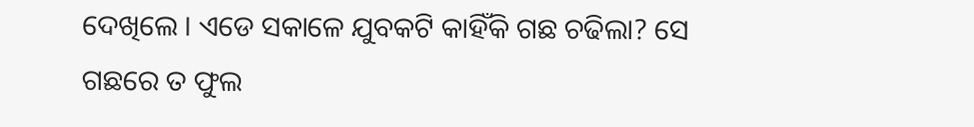ଦେଖିଲେ । ଏଡେ ସକାଳେ ଯୁବକଟି କାହିଁକି ଗଛ ଚଢିଲା? ସେ ଗଛରେ ତ ଫୁଲ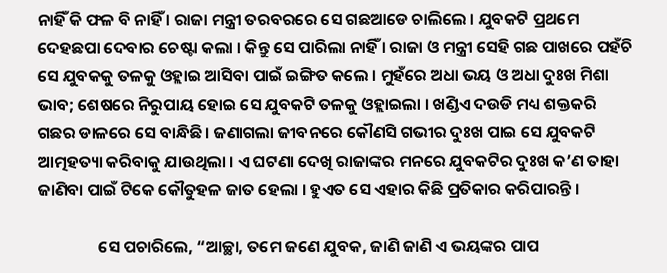ନାହିଁ କି ଫଳ ବି ନାହିଁ । ରାଜା ମନ୍ତ୍ରୀ ତରବରରେ ସେ ଗଛଆଡେ ଚାଲିଲେ । ଯୁବକଟି ପ୍ରଥମେ ଦେହଛପା ଦେବାର ଚେଷ୍ଟା କଲା । କିନ୍ତୁ ସେ ପାରିଲା ନାହିଁ । ରାଜା ଓ ମନ୍ତ୍ରୀ ସେହି ଗଛ ପାଖରେ ପହଁଚି ସେ ଯୁବକକୁ ତଳକୁ ଓହ୍ଲାଇ ଆସିବା ପାଇଁ ଇଙ୍ଗିତ କଲେ । ମୁହଁରେ ଅଧା ଭୟ ଓ ଅଧା ଦୁଃଖ ମିଶା ଭାବ; ଶେଷରେ ନିରୁପାୟ ହୋଇ ସେ ଯୁବକଟି ତଳକୁ ଓହ୍ଲାଇଲା । ଖଣ୍ଡିଏ ଦଉଡି ମଧ୍ୟ ଶକ୍ତକରି ଗଛର ଡାଳରେ ସେ ବାନ୍ଧିଛି । ଜଣାଗଲା ଜୀବନରେ କୌଣସି ଗଭୀର ଦୁଃଖ ପାଇ ସେ ଯୁବକଟି ଆତ୍ମହତ୍ୟା କରିବାକୁ ଯାଉଥିଲା । ଏ ଘଟଣା ଦେଖି ରାଜାଙ୍କର ମନରେ ଯୁବକଟିର ଦୁଃଖ କ’ଣ ତାହା ଜାଣିବା ପାଇଁ ଟିକେ କୌତୁହଳ ଜାତ ହେଲା । ହୁଏତ ସେ ଏହାର କିଛି ପ୍ରତିକାର କରିପାରନ୍ତି ।

                ସେ ପଚାରିଲେ, “ଆଚ୍ଛା, ତମେ ଜଣେ ଯୁବକ, ଜାଣି ଜାଣି ଏ ଭୟଙ୍କର ପାପ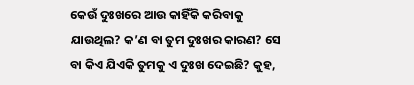କେଉଁ ଦୁଃଖରେ ଆଉ କାହିଁକି କରିବାକୁ ଯାଉଥିଲ? କ’ଣ ବା ତୁମ ଦୁଃଖର କାରଣ? ସେ ବା କିଏ ଯିଏକି ତୁମକୁ ଏ ଦୁଃଖ ଦେଇଛି? କୁହ,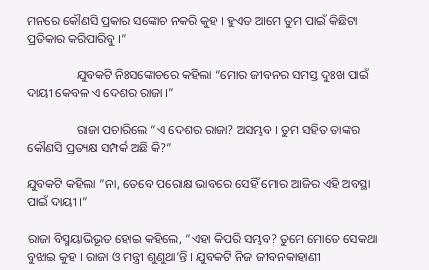ମନରେ କୌଣସି ପ୍ରକାର ସଙ୍କୋଚ ନକରି କୁହ । ହୁଏତ ଆମେ ତୁମ ପାଇଁ କିଛିଟା ପ୍ରତିକାର କରିପାରିବୁ ।”

                ଯୁବକଟି ନିଃସଙ୍କୋଚରେ କହିଲା “ମୋର ଜୀବନର ସମସ୍ତ ଦୁଃଖ ପାଇଁ ଦାୟୀ କେବଳ ଏ ଦେଶର ରାଜା ।”

                ରାଜା ପଚାରିଲେ “ଏ ଦେଶର ରାଜା? ଅସମ୍ଭବ । ତୁମ ସହିତ ତାଙ୍କର କୌଣସି ପ୍ରତ୍ୟକ୍ଷ ସମ୍ପର୍କ ଅଛି କି?”

ଯୁବକଟି କହିଲା “ନା, ତେବେ ପରୋକ୍ଷ ଭାବରେ ସେହିଁ ମୋର ଆଜିର ଏହି ଅବସ୍ଥା ପାଇଁ ଦାୟୀ ।”

ରାଜା ବିସ୍ମୟାଭିଭୂତ ହୋଇ କହିଲେ, “ଏହା କିପରି ସମ୍ଭବ? ତୁମେ ମୋତେ ସେକଥା ବୁଝାଇ କୁହ । ରାଜା ଓ ମନ୍ତ୍ରୀ ଶୁଣୁଥା’ନ୍ତି । ଯୁବକଟି ନିଜ ଜୀବନକାହାଣୀ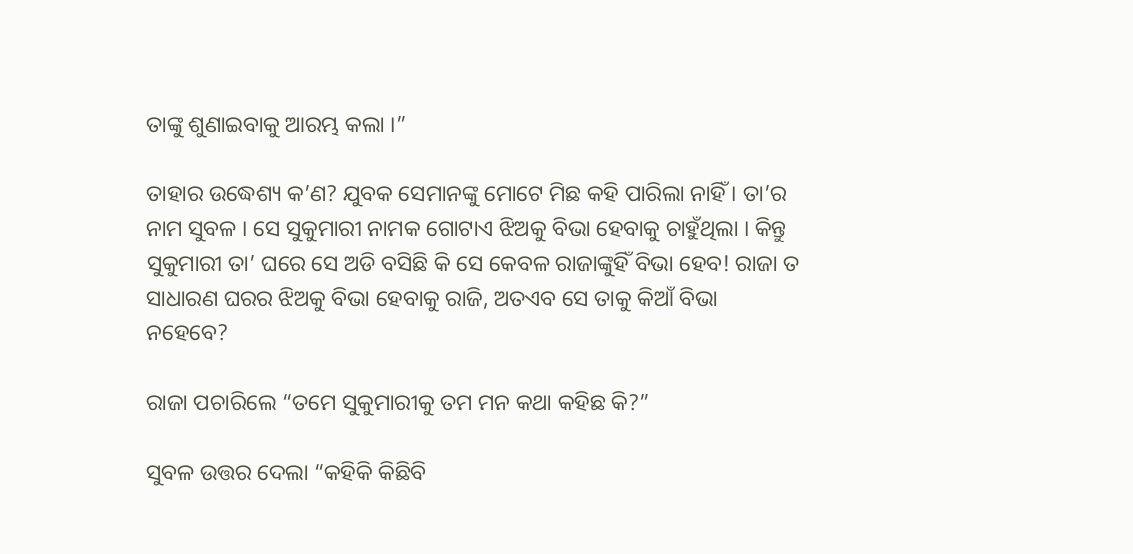ତାଙ୍କୁ ଶୁଣାଇବାକୁ ଆରମ୍ଭ କଲା ।”

ତାହାର ଉଦ୍ଧେଶ୍ୟ କ’ଣ? ଯୁବକ ସେମାନଙ୍କୁ ମୋଟେ ମିଛ କହି ପାରିଲା ନାହିଁ । ତା’ର ନାମ ସୁବଳ । ସେ ସୁକୁମାରୀ ନାମକ ଗୋଟାଏ ଝିଅକୁ ବିଭା ହେବାକୁ ଚାହୁଁଥିଲା । କିନ୍ତୁ ସୁକୁମାରୀ ତା’ ଘରେ ସେ ଅଡି ବସିଛି କି ସେ କେବଳ ରାଜାଙ୍କୁହିଁ ବିଭା ହେବ! ରାଜା ତ ସାଧାରଣ ଘରର ଝିଅକୁ ବିଭା ହେବାକୁ ରାଜି, ଅତଏବ ସେ ତାକୁ କିଆଁ ବିଭା ନହେବେ?

ରାଜା ପଚାରିଲେ “ତମେ ସୁକୁମାରୀକୁ ତମ ମନ କଥା କହିଛ କି?”

ସୁବଳ ଉତ୍ତର ଦେଲା “କହିକି କିଛିବି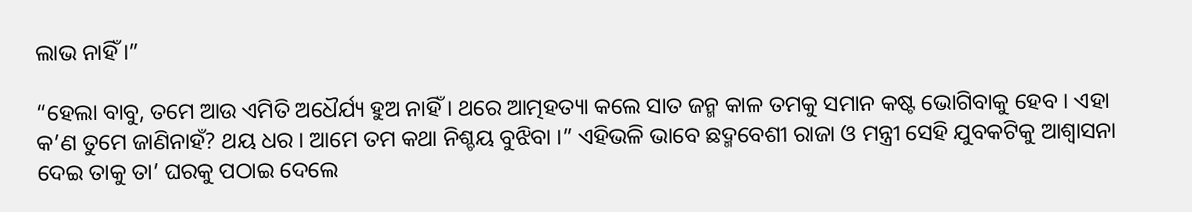ଲାଭ ନାହିଁ ।”

“ହେଲା ବାବୁ, ତମେ ଆଉ ଏମିତି ଅଧୈର୍ଯ୍ୟ ହୁଅ ନାହିଁ । ଥରେ ଆତ୍ମହତ୍ୟା କଲେ ସାତ ଜନ୍ମ କାଳ ତମକୁ ସମାନ କଷ୍ଟ ଭୋଗିବାକୁ ହେବ । ଏହା କ’ଣ ତୁମେ ଜାଣିନାହଁ? ଥୟ ଧର । ଆମେ ତମ କଥା ନିଶ୍ଚୟ ବୁଝିବା ।” ଏହିଭଳି ଭାବେ ଛଦ୍ମବେଶୀ ରାଜା ଓ ମନ୍ତ୍ରୀ ସେହି ଯୁବକଟିକୁ ଆଶ୍ୱାସନା ଦେଇ ତାକୁ ତା’ ଘରକୁ ପଠାଇ ଦେଲେ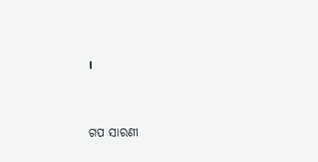।


ଗପ ସାରଣୀ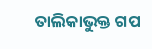ତାଲିକାଭୁକ୍ତ ଗପ